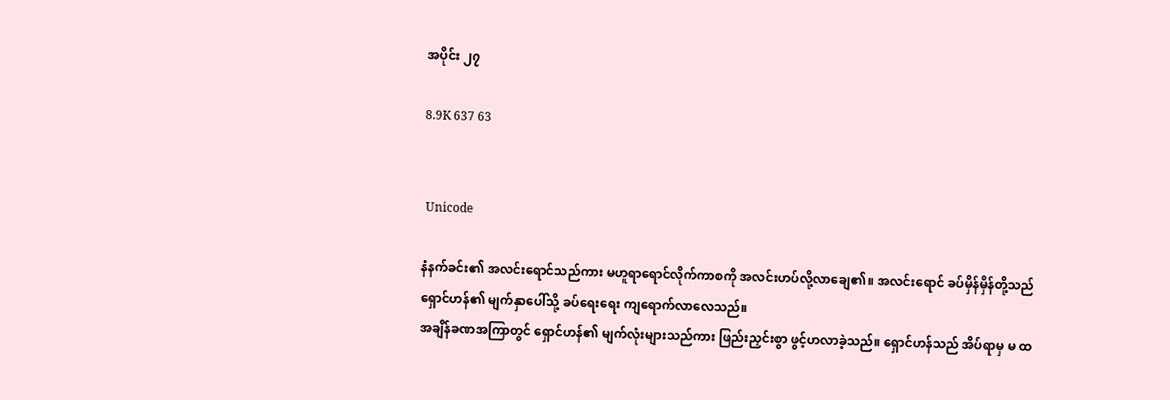အပိုင်း ၂၇

8.9K 637 63


 Unicode

နံနက်ခင်း၏ အလင်းရောင်သည်ကား မဟူရာရောင်လိုက်ကာစကို အလင်းဟပ်လို့လာချေ၏။ အလင်းရောင် ခပ်မှိန်မှိန်တို့သည် ရှောင်ဟန်၏ မျက်နှာပေါ်သို့ ခပ်ရေးရေး ကျရောက်လာလေသည်။
အချိန်ခဏအကြာတွင် ရှောင်ဟန်၏ မျက်လုံးများသည်ကား ဖြည်းညှင်းစွာ ဖွင့်ဟလာခဲ့သည်။ ရှောင်ဟန်သည် အိပ်ရာမှ မ ထ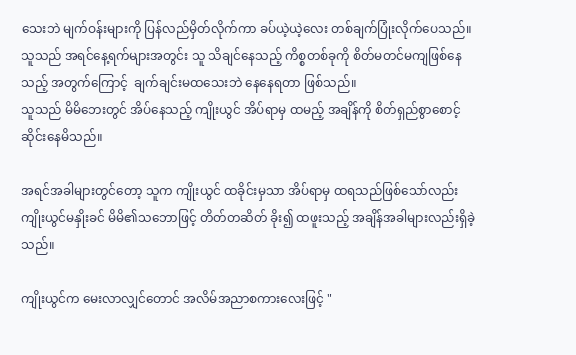သေးဘဲ မျက်ဝန်းများကို ပြန်လည်မှိတ်လိုက်ကာ ခပ်ယဲ့ယဲ့လေး တစ်ချက်ပြုံးလိုက်ပေသည်။
သူသည် အရင်နေ့ရက်များအတွင်း သူ သိချင်နေသည့် ကိစ္စတစ်ခုကို စိတ်မတင်မကျဖြစ်နေသည့် အတွက်ကြောင့်  ချက်ချင်းမထသေးဘဲ နေနေရတာ ဖြစ်သည်။
သူသည် မိမိဘေးတွင် အိပ်နေသည့် ကျိုးယွင် အိပ်ရာမှ ထမည့် အချိန်ကို စိတ်ရှည်စွာစောင့်ဆိုင်းနေမိသည်။

အရင်အခါများတွင်တော့ သူက ကျိုးယွင် ထခိုင်းမှသာ အိပ်ရာမှ ထရသည်ဖြစ်သော်လည်း ကျိုးယွင်မနှိုးခင် မိမိ၏သဘောဖြင့် တိတ်တဆိတ် ခိုး၍ ထဖူးသည့် အချိန်အခါများလည်းရှိခဲ့သည်။

ကျိုးယွင်က မေးလာလျှင်တောင် အလိမ်အညာစကားလေးဖြင့် "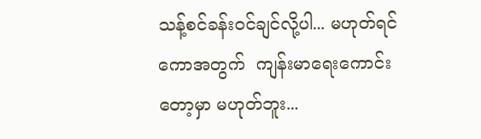သန့်စင်ခန်းဝင်ချင်လို့ပါ... မဟုတ်ရင် ကောအတွက်  ကျန်းမာရေးကောင်းတော့မှာ မဟုတ်ဘူး...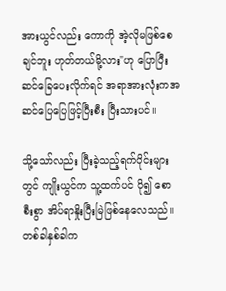အားယွင်လည်း ကောကို အဲ့လိုမဖြစ်စေချင်ဘူး ဟုတ်တယ်မို့လား"ဟု ပြောပြီး ဆင်ခြေပေးလိုက်ရင် အရာအားလုံးကအဆင်ပြေပြေဖြင့်ပြီးစီး ပြီးသားပင်။

သို့သော်လည်း ပြီးခဲ့သည့်ရက်ပိုင်းများတွင် ကျိုးယွင်က သူ့ထက်ပင် ပို၍ စောစီးစွာ အိပ်ရာနှိုးပြီးမြဲဖြစ်နေလေသည်။ တစ်ခါနှစ်ခါက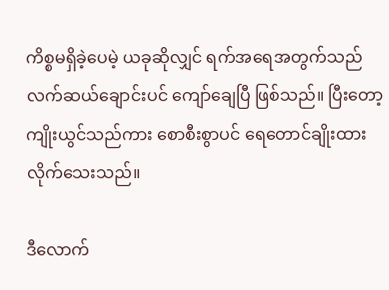ကိစ္စမရှိခဲ့ပေမဲ့ ယခုဆိုလျှင် ရက်အရေအတွက်သည် လက်ဆယ်ချောင်းပင် ကျော်ချေပြီ ဖြစ်သည်။ ပြီးတော့ ကျိုးယွင်သည်ကား စောစီးစွာပင် ရေတောင်ချိုးထားလိုက်သေးသည်။

ဒီလောက်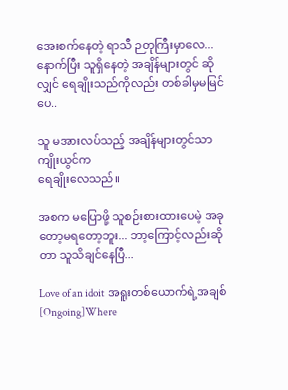အေးစက်နေတဲ့ ရာသီ ဉတုကြီးမှာလေ...
နောက်ပြီး သူရှိနေတဲ့ အချိန်များတွင် ဆိုလျှင် ရေချိုးသည်ကိုလည်း တစ်ခါမှမမြင်ပေ..

သူ မအားလပ်သည့် အချိန်များတွင်သာ ကျိုးယွင်က
ရေချိုးလေသည်။

အစက မပြောဖို့ သူစဉ်းစားထားပေမဲ့ အခုတော့မရတော့ဘူး... ဘာ့ကြောင့်လည်းဆိုတာ သူသိချင်နေပြီ...

Love of an idoit  အရူးတစ်ယောက်ရဲ့အချစ် [Ongoing]Where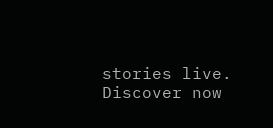stories live. Discover now